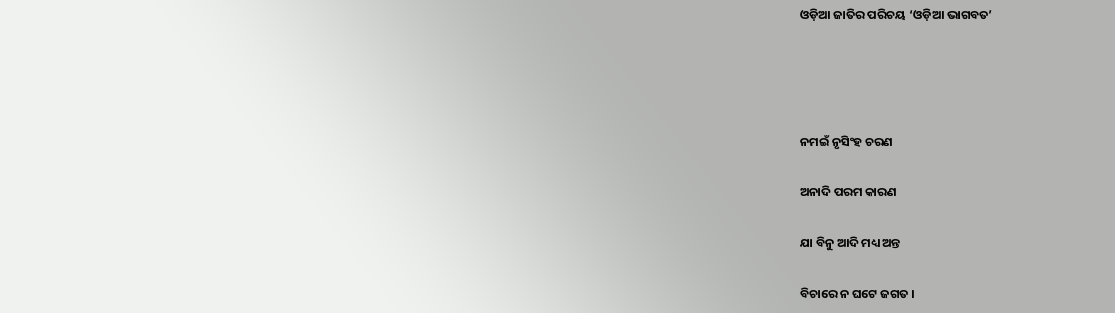ଓଡ଼ିଆ ଜାତିର ପରିଚୟ ‘ଓଡ଼ିଆ ଭାଗବତ’




ନମଇଁ ନୃସିଂହ ଚରଣ

ଅନାଦି ପରମ କାରଣ

ଯା ବିନୁ ଆଦି ମଧ୍ୟ ଅନ୍ତ

ବିଚାରେ ନ ଘଟେ ଜଗତ ।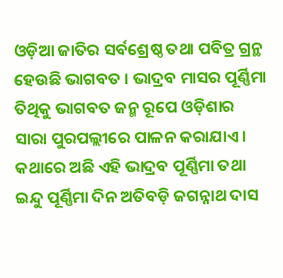ଓଡ଼ିଆ ଜାତିର ସର୍ବଶ୍ରେଷ୍ଠ ତଥା ପବିତ୍ର ଗ୍ରନ୍ଥ ହେଉଛି ଭାଗବତ । ଭାଦ୍ରବ ମାସର ପୂର୍ଣ୍ଣିମା ତିଥିକୁ ଭାଗବତ ଜନ୍ମ ରୂପେ ଓଡ଼ିଶାର ସାରା ପୁରପଲ୍ଲୀରେ ପାଳନ କରାଯାଏ । କଥାରେ ଅଛି ଏହି ଭାଦ୍ରବ ପୂର୍ଣ୍ଣିମା ତଥା ଇନ୍ଦୁ ପୂର୍ଣ୍ଣିମା ଦିନ ଅତିବଡ଼ି ଜଗନ୍ନାଥ ଦାସ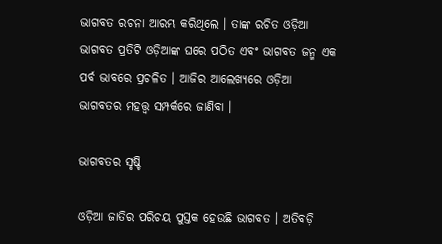ଭାଗବତ ରଚନା ଆରମ୍ଭ କରିଥିଲେ । ତାଙ୍କ ରଚିତ ଓଡ଼ିଆ ଭାଗବତ ପ୍ରତିଟି ଓଡ଼ିଆଙ୍କ ଘରେ ପଠିତ ଏବଂ ଭାଗବତ ଜନ୍ମ ଏକ ପର୍ବ ଭାବରେ ପ୍ରଚଳିତ । ଆଜିର ଆଲେଖ୍ୟରେ ଓଡ଼ିଆ ଭାଗବତର ମହତ୍ତ୍ବ ସମ୍ପର୍କରେ ଜାଣିବା ।

ଭାଗବତର ସୃଷ୍ଚି

ଓଡ଼ିଆ ଜାତିର ପରିଚୟ ପୁସ୍ତକ ହେଉଛି ଭାଗବତ । ଅତିବଡ଼ି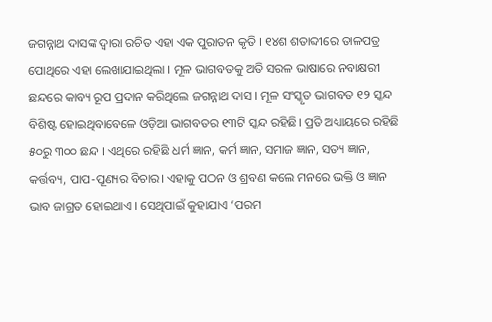ଜଗନ୍ନାଥ ଦାସଙ୍କ ଦ୍ବାରା ରଚିତ ଏହା ଏକ ପୁରାତନ କୃତି । ୧୪ଶ ଶତାବ୍ଦୀରେ ତାଳପତ୍ର ପୋଥିରେ ଏହା ଲେଖାଯାଇଥିଲା । ମୂଳ ଭାଗବତକୁ ଅତି ସରଳ ଭାଷାରେ ନବାକ୍ଷରୀ ଛନ୍ଦରେ କାବ୍ୟ ରୂପ ପ୍ରଦାନ କରିଥିଲେ ଜଗନ୍ନାଥ ଦାସ । ମୂଳ ସଂସ୍କୃତ ଭାଗବତ ୧୨ ସ୍କନ୍ଦ ବିଶିଷ୍ଟ ହୋଇଥିବାବେଳେ ଓଡ଼ିଆ ଭାଗବତର ୧୩ଟି ସ୍କନ୍ଦ ରହିଛି। ପ୍ରତି ଅଧ୍ୟାୟରେ ରହିଛି ୫୦ରୁ ୩୦୦ ଛନ୍ଦ । ଏଥିରେ ରହିଛି ଧର୍ମ ଜ୍ଞାନ, କର୍ମ ଜ୍ଞାନ, ସମାଜ ଜ୍ଞାନ, ସତ୍ୟ ଜ୍ଞାନ, କର୍ତ୍ତବ୍ୟ, ପାପ-ପୂଣ୍ୟର ବିଚାର। ଏହାକୁ ପଠନ ଓ ଶ୍ରବଣ କଲେ ମନରେ ଭକ୍ତି ଓ ଜ୍ଞାନ ଭାବ ଜାଗ୍ରତ ହୋଇଥାଏ । ସେଥିପାଇଁ କୁହାଯାଏ ‘ପରମ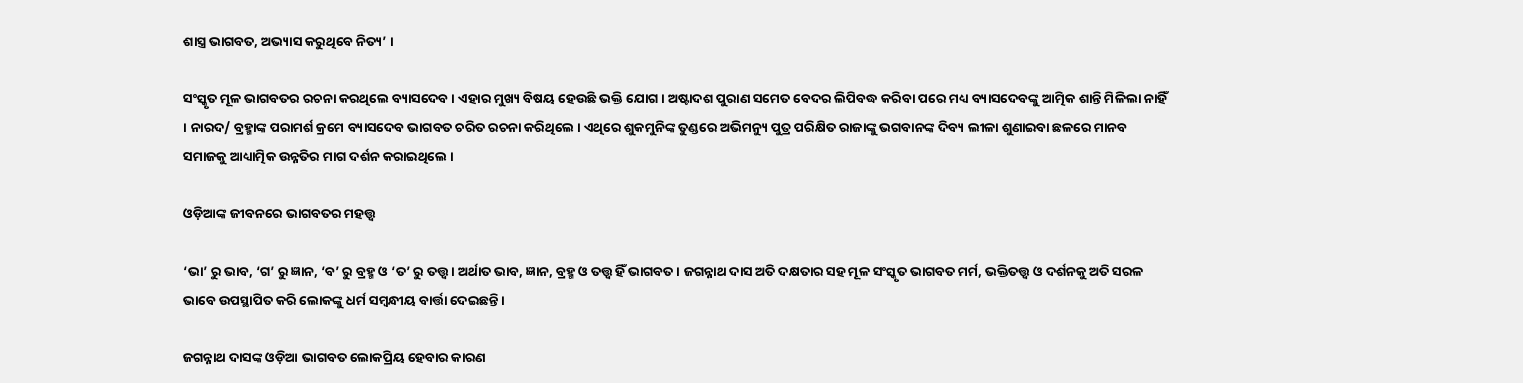ଶାସ୍ତ୍ର ଭାଗବତ, ଅଭ୍ୟାସ କରୁଥିବେ ନିତ୍ୟ’ ।

ସଂସ୍କୃତ ମୂଳ ଭାଗବତର ରଚନା କରଥିଲେ ବ୍ୟାସଦେବ । ଏହାର ମୁଖ୍ୟ ବିଷୟ ହେଉଛି ଭକ୍ତି ଯୋଗ । ଅଷ୍ଟାଦଶ ପୁରାଣ ସମେତ ବେଦର ଲିପିବଦ୍ଧ କରିବା ପରେ ମଧ୍ୟ ବ୍ୟାସଦେବଙ୍କୁ ଆତ୍ମିକ ଶାନ୍ତି ମିଳିଲା ନାହିଁ । ନାରଦ/ ବ୍ରହ୍ମାଙ୍କ ପରାମର୍ଶ କ୍ରମେ ବ୍ୟାସଦେବ ଭାଗବତ ଚରିତ ରଚନା କରିଥିଲେ । ଏଥିରେ ଶୁକମୁନିଙ୍କ ତୁଣ୍ଡରେ ଅଭିମନ୍ୟୁ ପୁତ୍ର ପରିକ୍ଷିତ ରାଜାଙ୍କୁ ଭଗବାନଙ୍କ ଦିବ୍ୟ ଲୀଳା ଶୁଣାଇବା ଛଳରେ ମାନବ ସମାଜକୁ ଆଧ୍ୟାତ୍ମିକ ଉନ୍ନତିର ମାଗ ଦର୍ଶନ କରାଇଥିଲେ ।

ଓଡ଼ିଆଙ୍କ ଜୀବନରେ ଭାଗବତର ମହତ୍ତ୍ବ

‘ଭା’ ରୁ ଭାବ, ‘ଗ’ ରୁ ଜ୍ଞାନ, ‘ବ’ ରୁ ବ୍ରହ୍ମ ଓ ‘ତ’ ରୁ ତତ୍ତ୍ବ । ଅର୍ଥାତ ଭାବ, ଜ୍ଞାନ, ବ୍ରହ୍ମ ଓ ତତ୍ତ୍ବ ହିଁ ଭାଗବତ । ଜଗନ୍ନାଥ ଦାସ ଅତି ଦକ୍ଷତାର ସହ ମୂଳ ସଂସ୍କୃତ ଭାଗବତ ମର୍ମ, ଭକ୍ତିତତ୍ତ୍ବ ଓ ଦର୍ଶନକୁ ଅତି ସରଳ ଭାବେ ଉପସ୍ଥାପିତ କରି ଲୋକଙ୍କୁ ଧର୍ମ ସମ୍ବନ୍ଧୀୟ ବାର୍ତ୍ତା ଦେଇଛନ୍ତି ।

ଜଗନ୍ନାଥ ଦାସଙ୍କ ଓଡ଼ିଆ ଭାଗବତ ଲୋକପ୍ରିୟ ହେବାର କାରଣ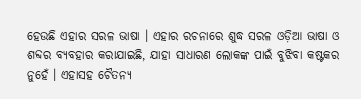ହେଉଛି ଏହାର ସରଳ ଭାଷା । ଏହାର ରଚନାରେ ଶୁଦ୍ଧ ସରଳ ଓଡ଼ିଆ ଭାଷା ଓ ଶବ୍ଦର ବ୍ୟବହାର କରାଯାଇଛି, ଯାହା ସାଧାରଣ ଲୋକଙ୍କ ପାଇଁ ବୁଝିବା କଷ୍ଟକର ନୁହେଁ । ଏହାସହ ଚୈତନ୍ୟ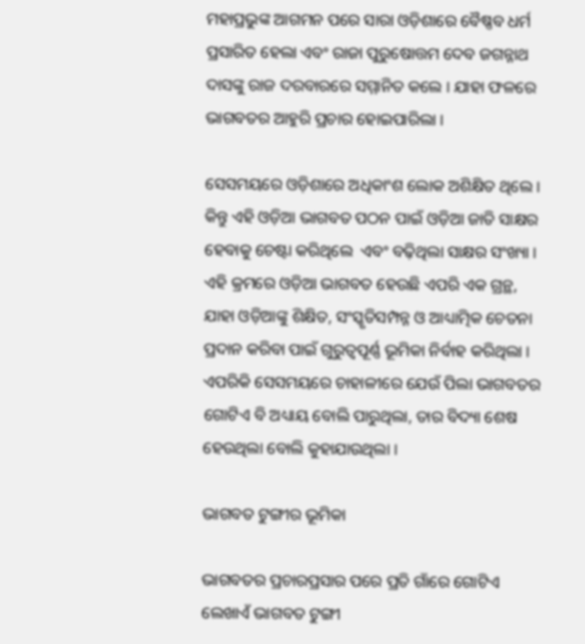ମହାପ୍ରଭୁଙ୍କ ଆଗମନ ପରେ ସାରା ଓଡ଼ିଶାରେ ବୈଷ୍ଣବ ଧର୍ମ ପ୍ରସାରିତ ହେଲା ଏବଂ ରାଜା ପୁରୁଷୋତ୍ତମ ଦେବ ଜଗନ୍ନାଥ ଦାସଙ୍କୁ ରାଜ ଦରବାରରେ ସମ୍ମାନିତ କଲେ । ଯାହା ଫଳରେ ଭାଗବତର ଆହୁରି ପ୍ରଚାର ହୋଇପାରିଲା ।

ସେସମୟରେ ଓଡ଼ିଶାରେ ଅଧିକାଂଶ ଲୋକ ଅଶିକ୍ଷିତ ଥିଲେ । କିନ୍ତୁ ଏହି ଓଡ଼ିଆ ଭାଗବତ ପଠନ ପାଇଁ ଓଡ଼ିଆ ଜାତି ସାକ୍ଷର ହେବାକୁ ଚେଷ୍ଟା କରିଥିଲେ  ଏବଂ ବଢ଼ିଥିଲା ସାକ୍ଷର ସଂଖ୍ୟା । ଏହି କ୍ରମରେ ଓଡ଼ିଆ ଭାଗବତ ହେଉଛି ଏପରି ଏକ ଗ୍ରନ୍ଥ, ଯାହା ଓଡ଼ିଆଙ୍କୁ ଶିକ୍ଷିତ, ସଂସ୍କୃତିସମ୍ପନ୍ନ ଓ ଆଧ୍ୟାତ୍ମିକ ଚେତନା ପ୍ରଦାନ କରିବା ପାଇଁ ଗୁରୁତ୍ବପୂର୍ଣ୍ଣ ଭୂମିକା ନିର୍ବାହ କରିଥିଲା । ଏପରିକି ସେସମୟରେ ଚାହାଳୀରେ ଯେଉଁ ପିଲା ଭାଗବତର ଗୋଟିଏ ବି ଅଧ୍ୟାୟ ବୋଲି ପାରୁଥିଲା, ତାର ବିଦ୍ୟା ଶେଷ ହେଉଥିଲା ବୋଲି କୁହାଯାଉଥିଲା ।

ଭାଗବତ ଟୁଙ୍ଗୀର ଭୂମିକା

ଭାଗବତର ପ୍ରଚାରପ୍ରସାର ପରେ ପ୍ରତି ଗାଁରେ ଗୋଟିଏ ଲେଖାଏଁ ଭାଗବତ ଟୁଙ୍ଗୀ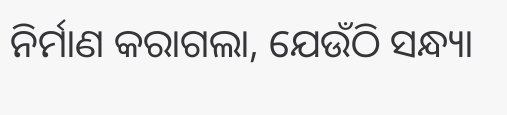ନିର୍ମାଣ କରାଗଲା, ଯେଉଁଠି ସନ୍ଧ୍ୟା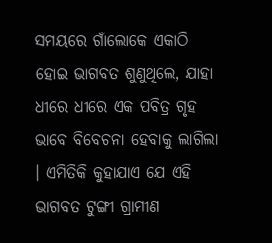ସମୟରେ ଗାଁଲୋକେ ଏକାଠି ହୋଇ ଭାଗବତ ଶୁଣୁଥିଲେ, ଯାହା ଧୀରେ ଧୀରେ ଏକ ପବିତ୍ର ଗୃହ ଭାବେ ବିବେଚନା ହେବାକୁ ଲାଗିଲା । ଏମିତିକି କୁହାଯାଏ ଯେ ଏହି ଭାଗବତ ଟୁଙ୍ଗୀ ଗ୍ରାମୀଣ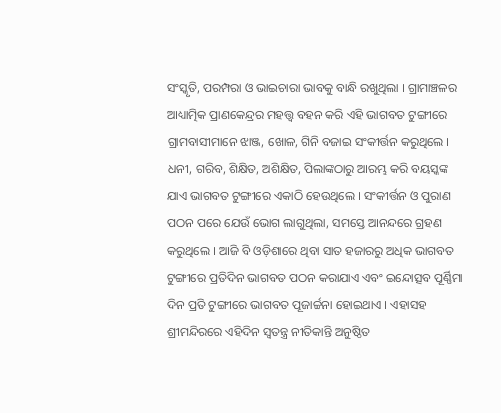ସଂସ୍କୃତି, ପରମ୍ପରା ଓ ଭାଇଚାରା ଭାବକୁ ବାନ୍ଧି ରଖୁଥିଲା । ଗ୍ରାମାଞ୍ଚଳର ଆଧ୍ୟାତ୍ମିକ ପ୍ରାଣକେନ୍ଦ୍ରର ମହତ୍ତ୍ୱ ବହନ କରି ଏହି ଭାଗବତ ଟୁଙ୍ଗୀରେ ଗ୍ରାମବାସୀମାନେ ଝାଞ୍ଜ, ଖୋଳ, ଗିନି ବଜାଇ ସଂକୀର୍ତ୍ତନ କରୁଥିଲେ । ଧନୀ, ଗରିବ, ଶିକ୍ଷିତ, ଅଶିକ୍ଷିତ, ପିଲାଙ୍କଠାରୁ ଆରମ୍ଭ କରି ବୟସ୍କଙ୍କ ଯାଏ ଭାଗବତ ଟୁଙ୍ଗୀରେ ଏକାଠି ହେଉଥିଲେ । ସଂକୀର୍ତ୍ତନ ଓ ପୁରାଣ ପଠନ ପରେ ଯେଉଁ ଭୋଗ ଲାଗୁଥିଲା, ସମସ୍ତେ ଆନନ୍ଦରେ ଗ୍ରହଣ କରୁଥିଲେ । ଆଜି ବି ଓଡ଼ିଶାରେ ଥିବା ସାତ ହଜାରରୁ ଅଧିକ ଭାଗବତ ଟୁଙ୍ଗୀରେ ପ୍ରତିଦିନ ଭାଗବତ ପଠନ କରାଯାଏ ଏବଂ ଇନ୍ଦୋତ୍ସବ ପୂର୍ଣ୍ଣିମା ଦିନ ପ୍ରତି ଟୁଙ୍ଗୀରେ ଭାଗବତ ପୂଜାର୍ଚ୍ଚନା ହୋଇଥାଏ । ଏହାସହ ଶ୍ରୀମନ୍ଦିରରେ ଏହିଦିନ ସ୍ବତନ୍ତ୍ର ନୀତିକାନ୍ତି ଅନୁଷ୍ଠିତ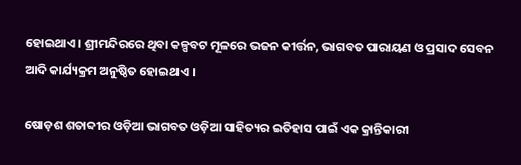ହୋଇଥାଏ । ଶ୍ରୀମନ୍ଦିରରେ ଥିବା କଳ୍ପବଟ ମୂଳରେ ଭଜନ କୀର୍ତ୍ତନ, ଭାଗବତ ପାରାୟଣ ଓ ପ୍ରସାଦ ସେବନ ଆଦି କାର୍ଯ୍ୟକ୍ରମ ଅନୁଷ୍ଠିତ ହୋଇଥାଏ ।

ଷୋଡ଼ଶ ଶତାବ୍ଦୀର ଓଡ଼ିଆ ଭାଗବତ ଓଡ଼ିଆ ସାହିତ୍ୟର ଇତିହାସ ପାଇଁ ଏକ କ୍ରାନ୍ତିକାରୀ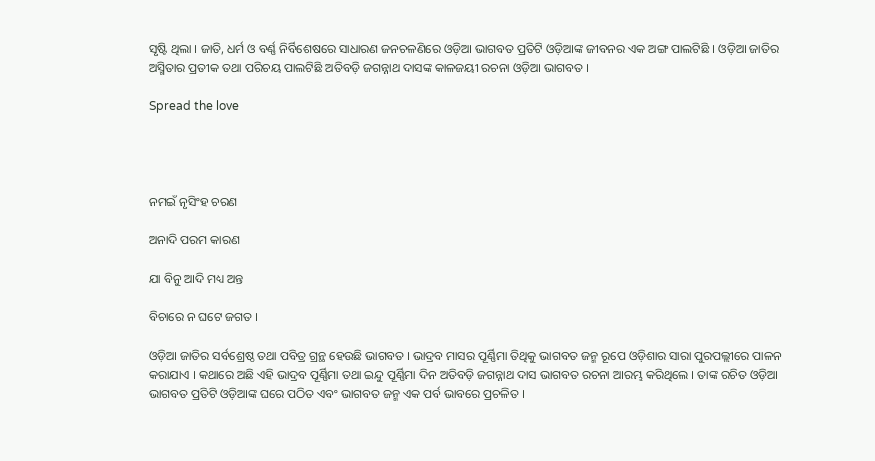ସୃଷ୍ଟି ଥିଲା । ଜାତି, ଧର୍ମ ଓ ବର୍ଣ୍ଣ ନିର୍ବିଶେଷରେ ସାଧାରଣ ଜନଚଳଣିରେ ଓଡ଼ିଆ ଭାଗବତ ପ୍ରତିଟି ଓଡ଼ିଆଙ୍କ ଜୀବନର ଏକ ଅଙ୍ଗ ପାଲଟିଛି । ଓଡ଼ିଆ ଜାତିର ଅସ୍ମିତାର ପ୍ରତୀକ ତଥା ପରିଚୟ ପାଲଟିଛି ଅତିବଡ଼ି ଜଗନ୍ନାଥ ଦାସଙ୍କ କାଳଜୟୀ ରଚନା ଓଡ଼ିଆ ଭାଗବତ ।

Spread the love




ନମଇଁ ନୃସିଂହ ଚରଣ

ଅନାଦି ପରମ କାରଣ

ଯା ବିନୁ ଆଦି ମଧ୍ୟ ଅନ୍ତ

ବିଚାରେ ନ ଘଟେ ଜଗତ ।

ଓଡ଼ିଆ ଜାତିର ସର୍ବଶ୍ରେଷ୍ଠ ତଥା ପବିତ୍ର ଗ୍ରନ୍ଥ ହେଉଛି ଭାଗବତ । ଭାଦ୍ରବ ମାସର ପୂର୍ଣ୍ଣିମା ତିଥିକୁ ଭାଗବତ ଜନ୍ମ ରୂପେ ଓଡ଼ିଶାର ସାରା ପୁରପଲ୍ଲୀରେ ପାଳନ କରାଯାଏ । କଥାରେ ଅଛି ଏହି ଭାଦ୍ରବ ପୂର୍ଣ୍ଣିମା ତଥା ଇନ୍ଦୁ ପୂର୍ଣ୍ଣିମା ଦିନ ଅତିବଡ଼ି ଜଗନ୍ନାଥ ଦାସ ଭାଗବତ ରଚନା ଆରମ୍ଭ କରିଥିଲେ । ତାଙ୍କ ରଚିତ ଓଡ଼ିଆ ଭାଗବତ ପ୍ରତିଟି ଓଡ଼ିଆଙ୍କ ଘରେ ପଠିତ ଏବଂ ଭାଗବତ ଜନ୍ମ ଏକ ପର୍ବ ଭାବରେ ପ୍ରଚଳିତ ।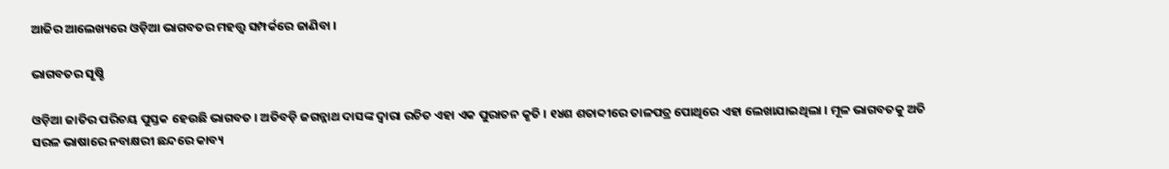ଆଜିର ଆଲେଖ୍ୟରେ ଓଡ଼ିଆ ଭାଗବତର ମହତ୍ତ୍ବ ସମ୍ପର୍କରେ ଜାଣିବା ।

ଭାଗବତର ସୃଷ୍ଚି

ଓଡ଼ିଆ ଜାତିର ପରିଚୟ ପୁସ୍ତକ ହେଉଛି ଭାଗବତ । ଅତିବଡ଼ି ଜଗନ୍ନାଥ ଦାସଙ୍କ ଦ୍ବାରା ରଚିତ ଏହା ଏକ ପୁରାତନ କୃତି । ୧୪ଶ ଶତାବ୍ଦୀରେ ତାଳପତ୍ର ପୋଥିରେ ଏହା ଲେଖାଯାଇଥିଲା । ମୂଳ ଭାଗବତକୁ ଅତି ସରଳ ଭାଷାରେ ନବାକ୍ଷରୀ ଛନ୍ଦରେ କାବ୍ୟ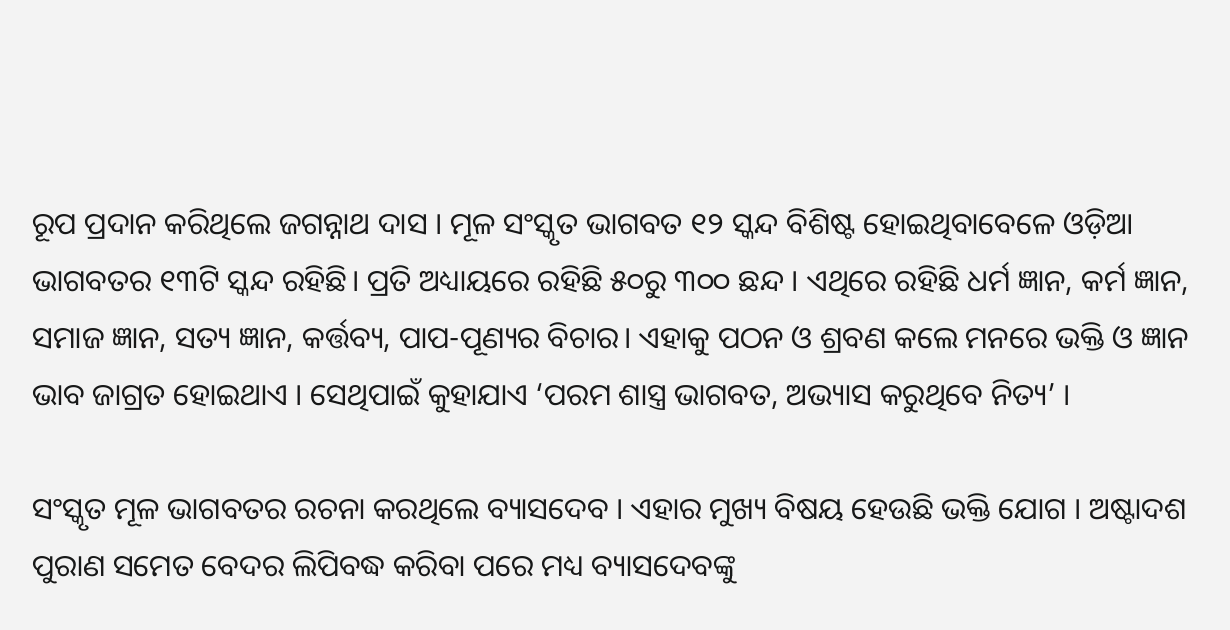ରୂପ ପ୍ରଦାନ କରିଥିଲେ ଜଗନ୍ନାଥ ଦାସ । ମୂଳ ସଂସ୍କୃତ ଭାଗବତ ୧୨ ସ୍କନ୍ଦ ବିଶିଷ୍ଟ ହୋଇଥିବାବେଳେ ଓଡ଼ିଆ ଭାଗବତର ୧୩ଟି ସ୍କନ୍ଦ ରହିଛି। ପ୍ରତି ଅଧ୍ୟାୟରେ ରହିଛି ୫୦ରୁ ୩୦୦ ଛନ୍ଦ । ଏଥିରେ ରହିଛି ଧର୍ମ ଜ୍ଞାନ, କର୍ମ ଜ୍ଞାନ, ସମାଜ ଜ୍ଞାନ, ସତ୍ୟ ଜ୍ଞାନ, କର୍ତ୍ତବ୍ୟ, ପାପ-ପୂଣ୍ୟର ବିଚାର। ଏହାକୁ ପଠନ ଓ ଶ୍ରବଣ କଲେ ମନରେ ଭକ୍ତି ଓ ଜ୍ଞାନ ଭାବ ଜାଗ୍ରତ ହୋଇଥାଏ । ସେଥିପାଇଁ କୁହାଯାଏ ‘ପରମ ଶାସ୍ତ୍ର ଭାଗବତ, ଅଭ୍ୟାସ କରୁଥିବେ ନିତ୍ୟ’ ।

ସଂସ୍କୃତ ମୂଳ ଭାଗବତର ରଚନା କରଥିଲେ ବ୍ୟାସଦେବ । ଏହାର ମୁଖ୍ୟ ବିଷୟ ହେଉଛି ଭକ୍ତି ଯୋଗ । ଅଷ୍ଟାଦଶ ପୁରାଣ ସମେତ ବେଦର ଲିପିବଦ୍ଧ କରିବା ପରେ ମଧ୍ୟ ବ୍ୟାସଦେବଙ୍କୁ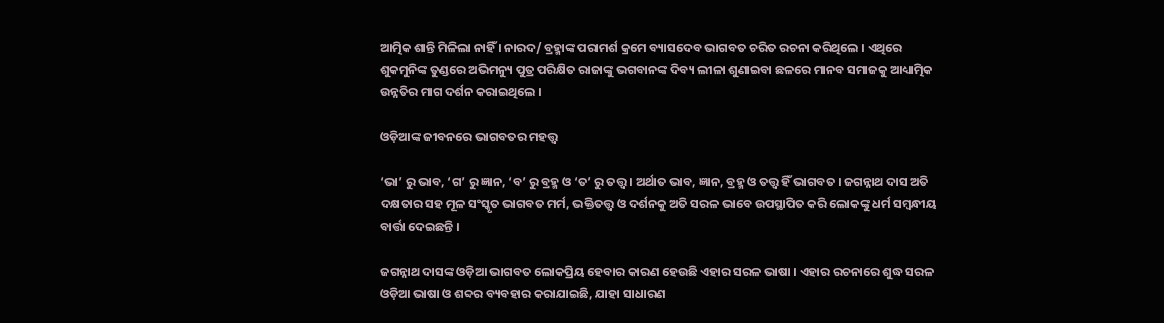ଆତ୍ମିକ ଶାନ୍ତି ମିଳିଲା ନାହିଁ । ନାରଦ/ ବ୍ରହ୍ମାଙ୍କ ପରାମର୍ଶ କ୍ରମେ ବ୍ୟାସଦେବ ଭାଗବତ ଚରିତ ରଚନା କରିଥିଲେ । ଏଥିରେ ଶୁକମୁନିଙ୍କ ତୁଣ୍ଡରେ ଅଭିମନ୍ୟୁ ପୁତ୍ର ପରିକ୍ଷିତ ରାଜାଙ୍କୁ ଭଗବାନଙ୍କ ଦିବ୍ୟ ଲୀଳା ଶୁଣାଇବା ଛଳରେ ମାନବ ସମାଜକୁ ଆଧ୍ୟାତ୍ମିକ ଉନ୍ନତିର ମାଗ ଦର୍ଶନ କରାଇଥିଲେ ।

ଓଡ଼ିଆଙ୍କ ଜୀବନରେ ଭାଗବତର ମହତ୍ତ୍ବ

‘ଭା’ ରୁ ଭାବ, ‘ଗ’ ରୁ ଜ୍ଞାନ, ‘ବ’ ରୁ ବ୍ରହ୍ମ ଓ ‘ତ’ ରୁ ତତ୍ତ୍ବ । ଅର୍ଥାତ ଭାବ, ଜ୍ଞାନ, ବ୍ରହ୍ମ ଓ ତତ୍ତ୍ବ ହିଁ ଭାଗବତ । ଜଗନ୍ନାଥ ଦାସ ଅତି ଦକ୍ଷତାର ସହ ମୂଳ ସଂସ୍କୃତ ଭାଗବତ ମର୍ମ, ଭକ୍ତିତତ୍ତ୍ବ ଓ ଦର୍ଶନକୁ ଅତି ସରଳ ଭାବେ ଉପସ୍ଥାପିତ କରି ଲୋକଙ୍କୁ ଧର୍ମ ସମ୍ବନ୍ଧୀୟ ବାର୍ତ୍ତା ଦେଇଛନ୍ତି ।

ଜଗନ୍ନାଥ ଦାସଙ୍କ ଓଡ଼ିଆ ଭାଗବତ ଲୋକପ୍ରିୟ ହେବାର କାରଣ ହେଉଛି ଏହାର ସରଳ ଭାଷା । ଏହାର ରଚନାରେ ଶୁଦ୍ଧ ସରଳ ଓଡ଼ିଆ ଭାଷା ଓ ଶବ୍ଦର ବ୍ୟବହାର କରାଯାଇଛି, ଯାହା ସାଧାରଣ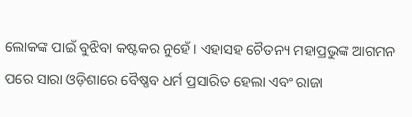ଲୋକଙ୍କ ପାଇଁ ବୁଝିବା କଷ୍ଟକର ନୁହେଁ । ଏହାସହ ଚୈତନ୍ୟ ମହାପ୍ରଭୁଙ୍କ ଆଗମନ ପରେ ସାରା ଓଡ଼ିଶାରେ ବୈଷ୍ଣବ ଧର୍ମ ପ୍ରସାରିତ ହେଲା ଏବଂ ରାଜା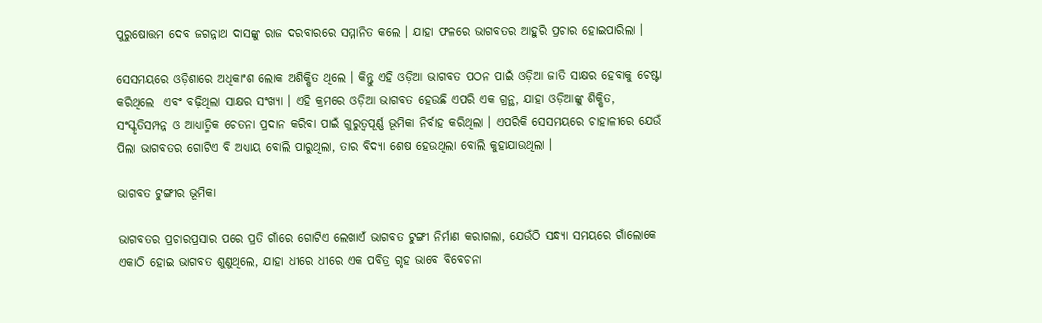ପୁରୁଷୋତ୍ତମ ଦେବ ଜଗନ୍ନାଥ ଦାସଙ୍କୁ ରାଜ ଦରବାରରେ ସମ୍ମାନିତ କଲେ । ଯାହା ଫଳରେ ଭାଗବତର ଆହୁରି ପ୍ରଚାର ହୋଇପାରିଲା ।

ସେସମୟରେ ଓଡ଼ିଶାରେ ଅଧିକାଂଶ ଲୋକ ଅଶିକ୍ଷିତ ଥିଲେ । କିନ୍ତୁ ଏହି ଓଡ଼ିଆ ଭାଗବତ ପଠନ ପାଇଁ ଓଡ଼ିଆ ଜାତି ସାକ୍ଷର ହେବାକୁ ଚେଷ୍ଟା କରିଥିଲେ  ଏବଂ ବଢ଼ିଥିଲା ସାକ୍ଷର ସଂଖ୍ୟା । ଏହି କ୍ରମରେ ଓଡ଼ିଆ ଭାଗବତ ହେଉଛି ଏପରି ଏକ ଗ୍ରନ୍ଥ, ଯାହା ଓଡ଼ିଆଙ୍କୁ ଶିକ୍ଷିତ, ସଂସ୍କୃତିସମ୍ପନ୍ନ ଓ ଆଧ୍ୟାତ୍ମିକ ଚେତନା ପ୍ରଦାନ କରିବା ପାଇଁ ଗୁରୁତ୍ବପୂର୍ଣ୍ଣ ଭୂମିକା ନିର୍ବାହ କରିଥିଲା । ଏପରିକି ସେସମୟରେ ଚାହାଳୀରେ ଯେଉଁ ପିଲା ଭାଗବତର ଗୋଟିଏ ବି ଅଧ୍ୟାୟ ବୋଲି ପାରୁଥିଲା, ତାର ବିଦ୍ୟା ଶେଷ ହେଉଥିଲା ବୋଲି କୁହାଯାଉଥିଲା ।

ଭାଗବତ ଟୁଙ୍ଗୀର ଭୂମିକା

ଭାଗବତର ପ୍ରଚାରପ୍ରସାର ପରେ ପ୍ରତି ଗାଁରେ ଗୋଟିଏ ଲେଖାଏଁ ଭାଗବତ ଟୁଙ୍ଗୀ ନିର୍ମାଣ କରାଗଲା, ଯେଉଁଠି ସନ୍ଧ୍ୟା ସମୟରେ ଗାଁଲୋକେ ଏକାଠି ହୋଇ ଭାଗବତ ଶୁଣୁଥିଲେ, ଯାହା ଧୀରେ ଧୀରେ ଏକ ପବିତ୍ର ଗୃହ ଭାବେ ବିବେଚନା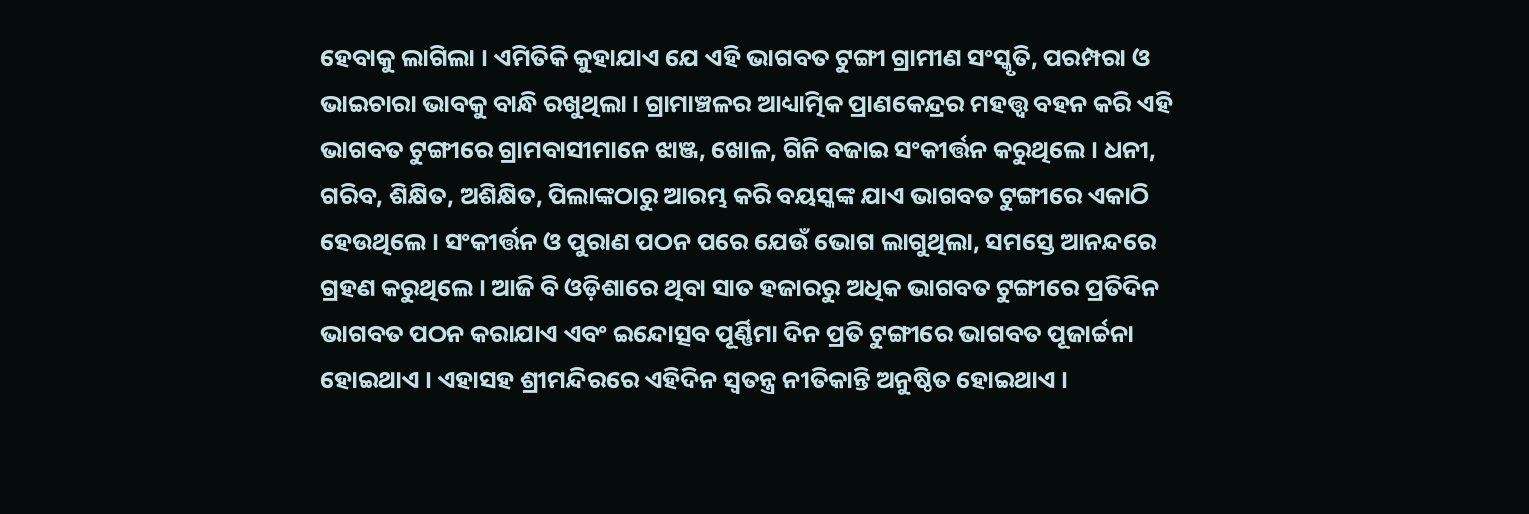ହେବାକୁ ଲାଗିଲା । ଏମିତିକି କୁହାଯାଏ ଯେ ଏହି ଭାଗବତ ଟୁଙ୍ଗୀ ଗ୍ରାମୀଣ ସଂସ୍କୃତି, ପରମ୍ପରା ଓ ଭାଇଚାରା ଭାବକୁ ବାନ୍ଧି ରଖୁଥିଲା । ଗ୍ରାମାଞ୍ଚଳର ଆଧ୍ୟାତ୍ମିକ ପ୍ରାଣକେନ୍ଦ୍ରର ମହତ୍ତ୍ୱ ବହନ କରି ଏହି ଭାଗବତ ଟୁଙ୍ଗୀରେ ଗ୍ରାମବାସୀମାନେ ଝାଞ୍ଜ, ଖୋଳ, ଗିନି ବଜାଇ ସଂକୀର୍ତ୍ତନ କରୁଥିଲେ । ଧନୀ, ଗରିବ, ଶିକ୍ଷିତ, ଅଶିକ୍ଷିତ, ପିଲାଙ୍କଠାରୁ ଆରମ୍ଭ କରି ବୟସ୍କଙ୍କ ଯାଏ ଭାଗବତ ଟୁଙ୍ଗୀରେ ଏକାଠି ହେଉଥିଲେ । ସଂକୀର୍ତ୍ତନ ଓ ପୁରାଣ ପଠନ ପରେ ଯେଉଁ ଭୋଗ ଲାଗୁଥିଲା, ସମସ୍ତେ ଆନନ୍ଦରେ ଗ୍ରହଣ କରୁଥିଲେ । ଆଜି ବି ଓଡ଼ିଶାରେ ଥିବା ସାତ ହଜାରରୁ ଅଧିକ ଭାଗବତ ଟୁଙ୍ଗୀରେ ପ୍ରତିଦିନ ଭାଗବତ ପଠନ କରାଯାଏ ଏବଂ ଇନ୍ଦୋତ୍ସବ ପୂର୍ଣ୍ଣିମା ଦିନ ପ୍ରତି ଟୁଙ୍ଗୀରେ ଭାଗବତ ପୂଜାର୍ଚ୍ଚନା ହୋଇଥାଏ । ଏହାସହ ଶ୍ରୀମନ୍ଦିରରେ ଏହିଦିନ ସ୍ବତନ୍ତ୍ର ନୀତିକାନ୍ତି ଅନୁଷ୍ଠିତ ହୋଇଥାଏ ।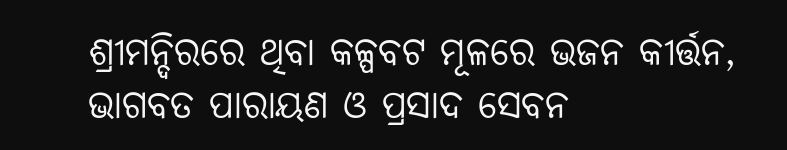ଶ୍ରୀମନ୍ଦିରରେ ଥିବା କଳ୍ପବଟ ମୂଳରେ ଭଜନ କୀର୍ତ୍ତନ, ଭାଗବତ ପାରାୟଣ ଓ ପ୍ରସାଦ ସେବନ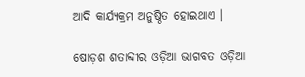ଆଦି କାର୍ଯ୍ୟକ୍ରମ ଅନୁଷ୍ଠିତ ହୋଇଥାଏ ।

ଷୋଡ଼ଶ ଶତାବ୍ଦୀର ଓଡ଼ିଆ ଭାଗବତ ଓଡ଼ିଆ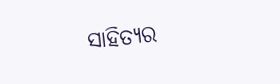ସାହିତ୍ୟର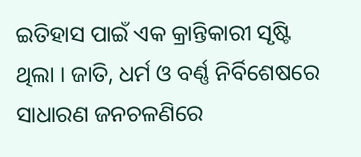ଇତିହାସ ପାଇଁ ଏକ କ୍ରାନ୍ତିକାରୀ ସୃଷ୍ଟି ଥିଲା । ଜାତି, ଧର୍ମ ଓ ବର୍ଣ୍ଣ ନିର୍ବିଶେଷରେ ସାଧାରଣ ଜନଚଳଣିରେ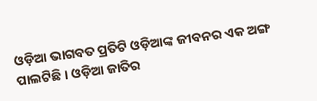ଓଡ଼ିଆ ଭାଗବତ ପ୍ରତିଟି ଓଡ଼ିଆଙ୍କ ଜୀବନର ଏକ ଅଙ୍ଗ ପାଲଟିଛି । ଓଡ଼ିଆ ଜାତିର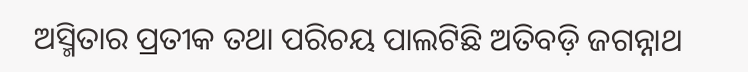ଅସ୍ମିତାର ପ୍ରତୀକ ତଥା ପରିଚୟ ପାଲଟିଛି ଅତିବଡ଼ି ଜଗନ୍ନାଥ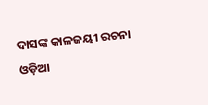ଦାସଙ୍କ କାଳଜୟୀ ରଚନା ଓଡ଼ିଆ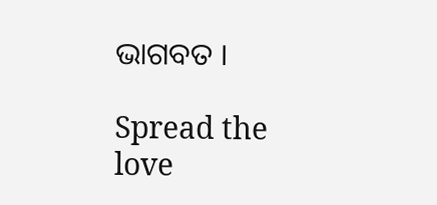ଭାଗବତ ।

Spread the love